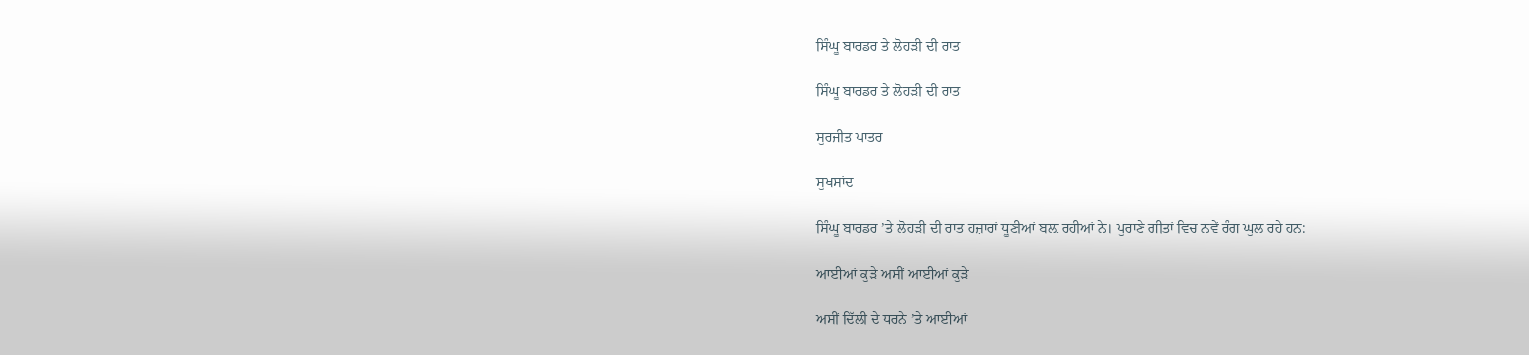ਸਿੰਘੂ ਬਾਰਡਰ ਤੇ ਲੋਹੜੀ ਦੀ ਰਾਤ

ਸਿੰਘੂ ਬਾਰਡਰ ਤੇ ਲੋਹੜੀ ਦੀ ਰਾਤ

ਸੁਰਜੀਤ ਪਾਤਰ

ਸੁਖਸਾਂਦ

ਸਿੰਘੂ ਬਾਰਡਰ ’ਤੇ ਲੋਹੜੀ ਦੀ ਰਾਤ ਹਜ਼ਾਰਾਂ ਧੂਣੀਆਂ ਬਲ਼ ਰਹੀਆਂ ਨੇ। ਪੁਰਾਣੇ ਗੀਤਾਂ ਵਿਚ ਨਵੇਂ ਰੰਗ ਘੁਲ ਰਹੇ ਹਨ:

ਆਈਆਂ ਕੁੜੇ ਅਸੀਂ ਆਈਆਂ ਕੁੜੇ

ਅਸੀਂ ਦਿੱਲੀ ਦੇ ਧਰਨੇ ’ਤੇ ਆਈਆਂ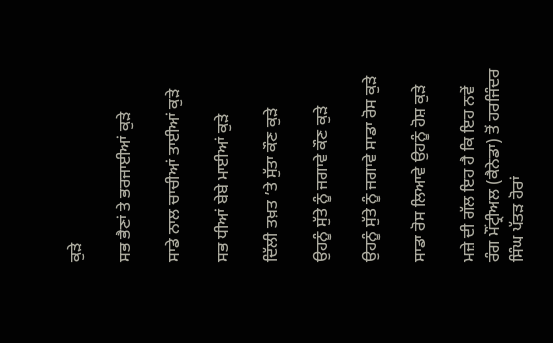ਕੁੜੇ

ਸਭ ਭੈਣਾਂ ਤੇ ਭਰਜਾਈਆਂ ਕੁੜੇ

ਸਾਡੇ ਨਾਲ ਚਾਚੀਆਂ ਤਾਈਆਂ ਕੁੜੇ

ਸਭ ਧੀਆਂ ਬੇਬੇ ਮਾਈਆਂ ਕੁੜੇ

ਦਿੱਲੀ ਤਖ਼ਤ ’ਤੇ ਸੁੱਤਾ ਕੌਣ ਕੁੜੇ

ਉਹਨੂੰ ਸੁੱਤੇ ਨੂੰ ਜਗਾਵੇ ਕੌਣ ਕੁੜੇ

ਉਹਨੂੰ ਸੁੱਤੇ ਨੂੰ ਜਗਾਵੇ ਸਾਡਾ ਰੋਸ ਕੁੜੇ

ਸਾਡਾ ਰੋਸ ਲਿਆਵੇ ਉਹਨੂੰ ਹੋਸ਼ ਕੁੜੇ

ਮਜ਼ੇ ਦੀ ਗੱਲ ਇਹ ਹੈ ਕਿ ਇਹ ਨਵੇਂ ਰੰਗ ਮੌਂਟ੍ਰੀਅਲ (ਕੈਨੇਡਾ) ਤੋਂ ਹਰਜਿੰਦਰ ਸਿੰਘ ਪੱਤੜ ਹੋਰਾਂ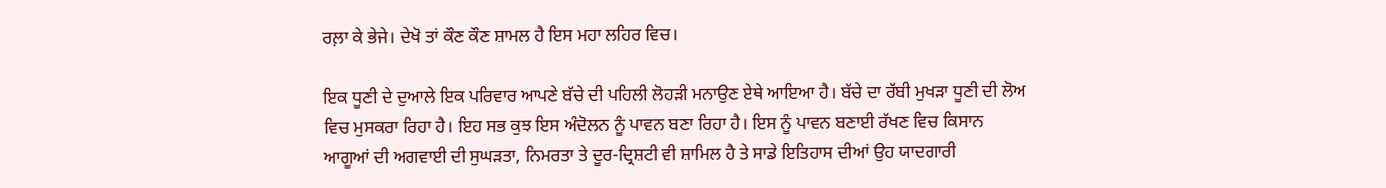ਰਲ਼ਾ ਕੇ ਭੇਜੇ। ਦੇਖੋ ਤਾਂ ਕੌਣ ਕੌਣ ਸ਼ਾਮਲ ਹੈ ਇਸ ਮਹਾ ਲਹਿਰ ਵਿਚ।

ਇਕ ਧੂਣੀ ਦੇ ਦੁਆਲੇ ਇਕ ਪਰਿਵਾਰ ਆਪਣੇ ਬੱਚੇ ਦੀ ਪਹਿਲੀ ਲੋਹੜੀ ਮਨਾਉਣ ਏਥੇ ਆਇਆ ਹੈ। ਬੱਚੇ ਦਾ ਰੱਬੀ ਮੁਖੜਾ ਧੂਣੀ ਦੀ ਲੋਅ ਵਿਚ ਮੁਸਕਰਾ ਰਿਹਾ ਹੈ। ਇਹ ਸਭ ਕੁਝ ਇਸ ਅੰਦੋਲਨ ਨੂੰ ਪਾਵਨ ਬਣਾ ਰਿਹਾ ਹੈ। ਇਸ ਨੂੰ ਪਾਵਨ ਬਣਾਈ ਰੱਖਣ ਵਿਚ ਕਿਸਾਨ ਆਗੂਆਂ ਦੀ ਅਗਵਾਈ ਦੀ ਸੁਘੜਤਾ, ਨਿਮਰਤਾ ਤੇ ਦੂਰ-ਦ੍ਰਿਸ਼ਟੀ ਵੀ ਸ਼ਾਮਿਲ ਹੈ ਤੇ ਸਾਡੇ ਇਤਿਹਾਸ ਦੀਆਂ ਉਹ ਯਾਦਗਾਰੀ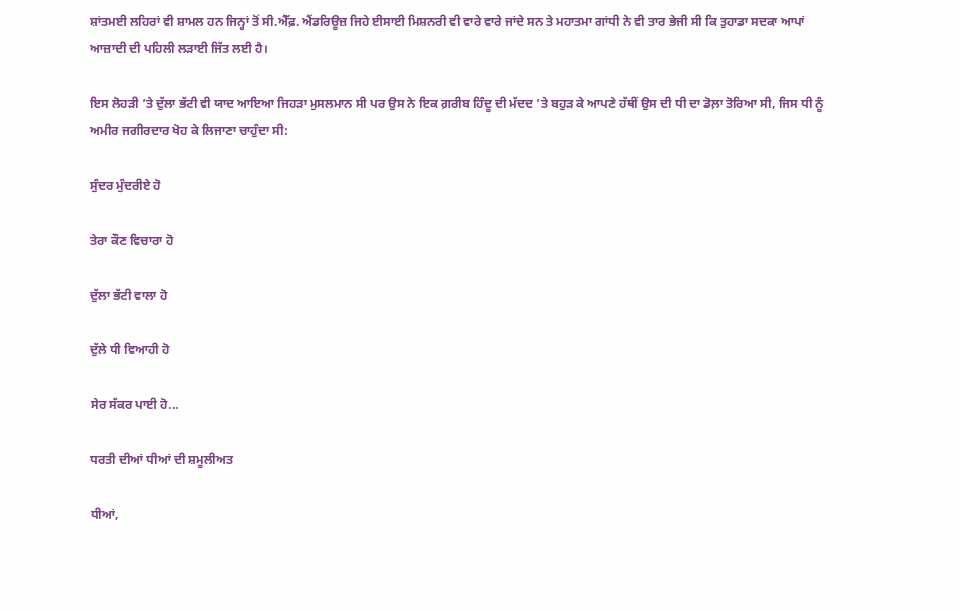ਸ਼ਾਂਤਮਈ ਲਹਿਰਾਂ ਵੀ ਸ਼ਾਮਲ ਹਨ ਜਿਨ੍ਹਾਂ ਤੋਂ ਸੀ.ਐੱਫ਼. ਐਂਡਰਿਊਜ਼ ਜਿਹੇ ਈਸਾਈ ਮਿਸ਼ਨਰੀ ਵੀ ਵਾਰੇ ਵਾਰੇ ਜਾਂਦੇ ਸਨ ਤੇ ਮਹਾਤਮਾ ਗਾਂਧੀ ਨੇ ਵੀ ਤਾਰ ਭੇਜੀ ਸੀ ਕਿ ਤੁਹਾਡਾ ਸਦਕਾ ਆਪਾਂ ਆਜ਼ਾਦੀ ਦੀ ਪਹਿਲੀ ਲੜਾਈ ਜਿੱਤ ਲਈ ਹੈ।

ਇਸ ਲੋਹੜੀ ’ਤੇ ਦੁੱਲਾ ਭੱਟੀ ਵੀ ਯਾਦ ਆਇਆ ਜਿਹੜਾ ਮੁਸਲਮਾਨ ਸੀ ਪਰ ਉਸ ਨੇ ਇਕ ਗ਼ਰੀਬ ਹਿੰਦੂ ਦੀ ਮੱਦਦ ’ਤੇ ਬਹੁੜ ਕੇ ਆਪਣੇ ਹੱਥੀਂ ਉਸ ਦੀ ਧੀ ਦਾ ਡੋਲ਼ਾ ਤੋਰਿਆ ਸੀ, ਜਿਸ ਧੀ ਨੂੰ ਅਮੀਰ ਜਗੀਰਦਾਰ ਖੋਹ ਕੇ ਲਿਜਾਣਾ ਚਾਹੁੰਦਾ ਸੀ:

ਸੁੰਦਰ ਮੁੰਦਰੀਏ ਹੋ

ਤੇਰਾ ਕੌਣ ਵਿਚਾਰਾ ਹੋ

ਦੁੱਲਾ ਭੱਟੀ ਵਾਲਾ ਹੋ

ਦੁੱਲੇ ਧੀ ਵਿਆਹੀ ਹੋ

ਸੇਰ ਸੱਕਰ ਪਾਈ ਹੋ...

ਧਰਤੀ ਦੀਆਂ ਧੀਆਂ ਦੀ ਸ਼ਮੂਲੀਅਤ

ਧੀਆਂ,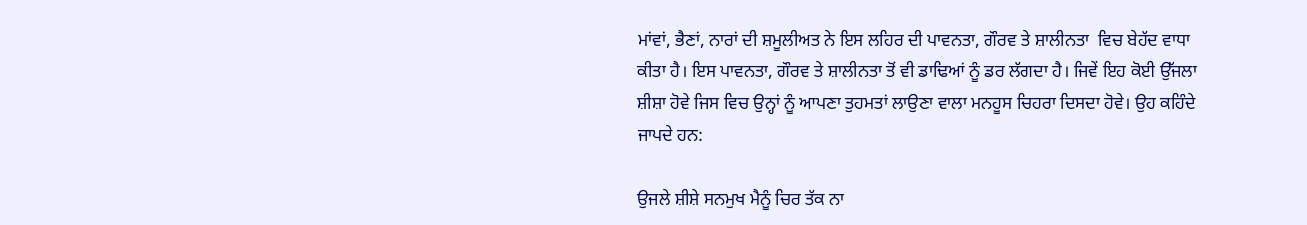ਮਾਂਵਾਂ, ਭੈਣਾਂ, ਨਾਰਾਂ ਦੀ ਸ਼ਮੂਲੀਅਤ ਨੇ ਇਸ ਲਹਿਰ ਦੀ ਪਾਵਨਤਾ, ਗੌਰਵ ਤੇ ਸ਼ਾਲੀਨਤਾ  ਵਿਚ ਬੇਹੱਦ ਵਾਧਾ ਕੀਤਾ ਹੈ। ਇਸ ਪਾਵਨਤਾ, ਗੌਰਵ ਤੇ ਸ਼ਾਲੀਨਤਾ ਤੋਂ ਵੀ ਡਾਢਿਆਂ ਨੂੰ ਡਰ ਲੱਗਦਾ ਹੈ। ਜਿਵੇਂ ਇਹ ਕੋਈ ਉੱਜਲਾ ਸ਼ੀਸ਼ਾ ਹੋਵੇ ਜਿਸ ਵਿਚ ਉਨ੍ਹਾਂ ਨੂੰ ਆਪਣਾ ਤੁਹਮਤਾਂ ਲਾਉਣਾ ਵਾਲਾ ਮਨਹੂਸ ਚਿਹਰਾ ਦਿਸਦਾ ਹੋਵੇ। ਉਹ ਕਹਿੰਦੇ ਜਾਪਦੇ ਹਨ:

ਉਜਲੇ ਸ਼ੀਸ਼ੇ ਸਨਮੁਖ ਮੈਨੂੰ ਚਿਰ ਤੱਕ ਨਾ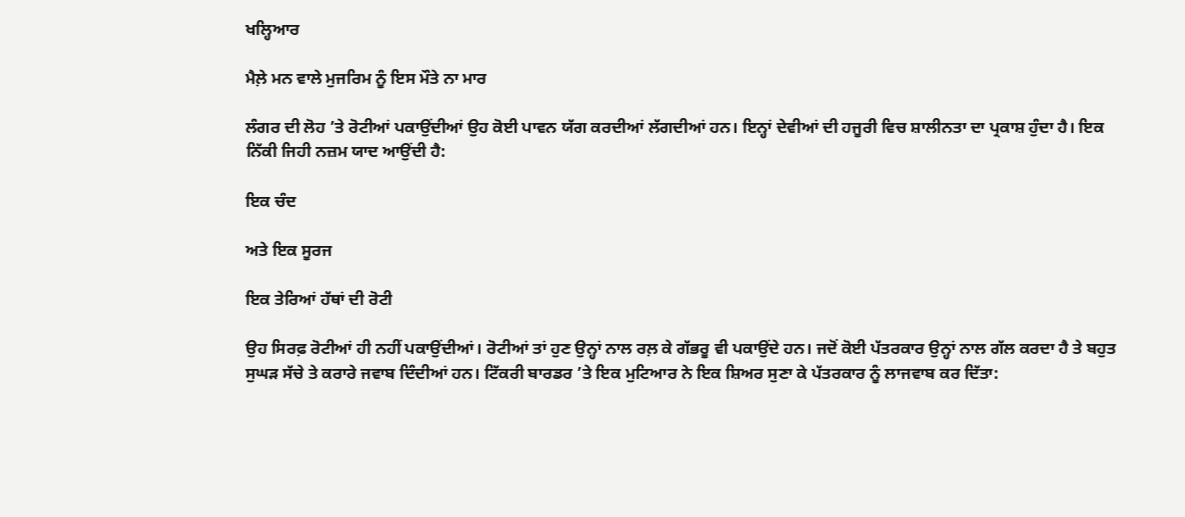ਖਲ੍ਹਿਆਰ

ਮੈਲ਼ੇ ਮਨ ਵਾਲੇ ਮੁਜਰਿਮ ਨੂੰ ਇਸ ਮੌਤੇ ਨਾ ਮਾਰ

ਲੰਗਰ ਦੀ ਲੋਹ ’ਤੇ ਰੋਟੀਆਂ ਪਕਾਉਂਦੀਆਂ ਉਹ ਕੋਈ ਪਾਵਨ ਯੱਗ ਕਰਦੀਆਂ ਲੱਗਦੀਆਂ ਹਨ। ਇਨ੍ਹਾਂ ਦੇਵੀਆਂ ਦੀ ਹਜੂਰੀ ਵਿਚ ਸ਼ਾਲੀਨਤਾ ਦਾ ਪ੍ਰਕਾਸ਼ ਹੁੰਦਾ ਹੈ। ਇਕ ਨਿੱਕੀ ਜਿਹੀ ਨਜ਼ਮ ਯਾਦ ਆਉਂਦੀ ਹੈ:

ਇਕ ਚੰਦ

ਅਤੇ ਇਕ ਸੂਰਜ

ਇਕ ਤੇਰਿਆਂ ਹੱਥਾਂ ਦੀ ਰੋਟੀ

ਉਹ ਸਿਰਫ਼ ਰੋਟੀਆਂ ਹੀ ਨਹੀਂ ਪਕਾਉਂਦੀਆਂ। ਰੋਟੀਆਂ ਤਾਂ ਹੁਣ ਉਨ੍ਹਾਂ ਨਾਲ ਰਲ਼ ਕੇ ਗੱਭਰੂ ਵੀ ਪਕਾਉਂਦੇ ਹਨ। ਜਦੋਂ ਕੋਈ ਪੱਤਰਕਾਰ ਉਨ੍ਹਾਂ ਨਾਲ ਗੱਲ ਕਰਦਾ ਹੈ ਤੇ ਬਹੁਤ ਸੁਘੜ ਸੱਚੇ ਤੇ ਕਰਾਰੇ ਜਵਾਬ ਦਿੰਦੀਆਂ ਹਨ। ਟਿੱਕਰੀ ਬਾਰਡਰ ’ਤੇ ਇਕ ਮੁਟਿਆਰ ਨੇ ਇਕ ਸ਼ਿਅਰ ਸੁਣਾ ਕੇ ਪੱਤਰਕਾਰ ਨੂੰ ਲਾਜਵਾਬ ਕਰ ਦਿੱਤਾ: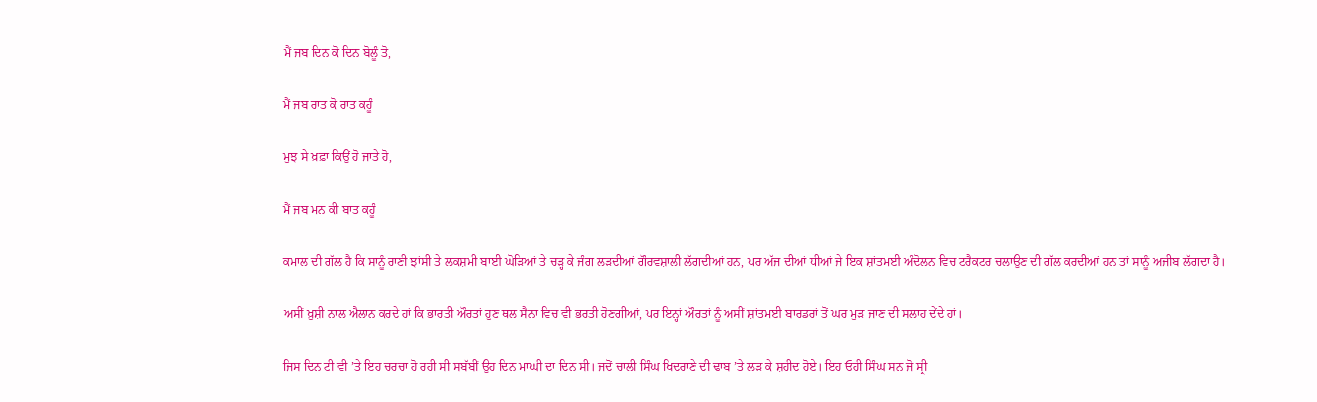ਮੈਂ ਜਬ ਦਿਨ ਕੋ ਦਿਨ ਬੋਲੂੰ ਤੋ,

ਮੈਂ ਜਬ ਰਾਤ ਕੋ ਰਾਤ ਕਹੂੰ

ਮੁਝ ਸੇ ਖ਼ਫ਼ਾ ਕਿਉਂ ਹੋ ਜਾਤੇ ਹੋ,

ਮੈਂ ਜਬ ਮਨ ਕੀ ਬਾਤ ਕਹੂੰ

ਕਮਾਲ ਦੀ ਗੱਲ ਹੈ ਕਿ ਸਾਨੂੰ ਰਾਣੀ ਝਾਂਸੀ ਤੇ ਲਕਸ਼ਮੀ ਬਾਈ ਘੋੜਿਆਂ ਤੇ ਚੜ੍ਹ ਕੇ ਜੰਗ ਲੜਦੀਆਂ ਗੌਰਵਸ਼ਾਲੀ ਲੱਗਦੀਆਂ ਹਨ, ਪਰ ਅੱਜ ਦੀਆਂ ਧੀਆਂ ਜੇ ਇਕ ਸ਼ਾਂਤਮਈ ਅੰਦੋਲਨ ਵਿਚ ਟਰੈਕਟਰ ਚਲਾਉਣ ਦੀ ਗੱਲ ਕਰਦੀਆਂ ਹਨ ਤਾਂ ਸਾਨੂੰ ਅਜੀਬ ਲੱਗਦਾ ਹੈ।

ਅਸੀਂ ਖ਼ੁਸ਼ੀ ਨਾਲ ਐਲਾਨ ਕਰਦੇ ਹਾਂ ਕਿ ਭਾਰਤੀ ਔਰਤਾਂ ਹੁਣ ਥਲ ਸੈਨਾ ਵਿਚ ਵੀ ਭਰਤੀ ਹੋਣਗੀਆਂ, ਪਰ ਇਨ੍ਹਾਂ ਔਰਤਾਂ ਨੂੰ ਅਸੀਂ ਸ਼ਾਂਤਮਈ ਬਾਰਡਰਾਂ ਤੋਂ ਘਰ ਮੁੜ ਜਾਣ ਦੀ ਸਲਾਹ ਦੇਂਦੇ ਹਾਂ।

ਜਿਸ ਦਿਨ ਟੀ ਵੀ ’ਤੇ ਇਹ ਚਰਚਾ ਹੋ ਰਹੀ ਸੀ ਸਬੱਬੀਂ ਉਹ ਦਿਨ ਮਾਘੀ ਦਾ ਦਿਨ ਸੀ। ਜਦੋਂ ਚਾਲੀ ਸਿੰਘ ਖਿਦਰਾਣੇ ਦੀ ਢਾਬ ’ਤੇ ਲੜ ਕੇ ਸ਼ਹੀਦ ਹੋਏ। ਇਹ ਓਹੀ ਸਿੰਘ ਸਨ ਜੋ ਸ੍ਰੀ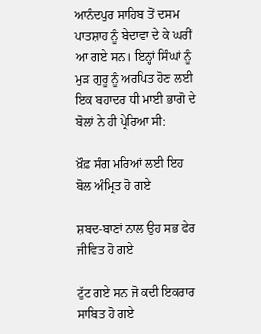ਆਨੰਦਪੁਰ ਸਾਹਿਬ ਤੋਂ ਦਸਮ ਪਾਤਸ਼ਾਹ ਨੂੰ ਬੇਦਾਵਾ ਦੇ ਕੇ ਘਰੀਂ ਆ ਗਏ ਸਨ। ਇਨ੍ਹਾਂ ਸਿੰਘਾਂ ਨੂੰ ਮੁੜ ਗੁਰੂ ਨੂੰ ਅਰਪਿਤ ਹੋਣ ਲਈ ਇਕ ਬਹਾਦਰ ਧੀ ਮਾਈ ਭਾਗੋ ਦੇ ਬੋਲਾਂ ਨੇ ਹੀ ਪ੍ਰੇਰਿਆ ਸੀ:

ਖ਼ੌਫ਼ ਸੰਗ ਮਰਿਆਂ ਲਈ ਇਹ ਬੋਲ ਅੰਮ੍ਰਿਤ ਹੋ ਗਏ

ਸ਼ਬਦ-ਬਾਣਾਂ ਨਾਲ ਉਹ ਸਭ ਫੇਰ ਜੀਵਿਤ ਹੋ ਗਏ

ਟੁੱਟ ਗਏ ਸਨ ਜੋ ਕਦੀ ਇਕਰਾਰ ਸਾਬਿਤ ਹੋ ਗਏ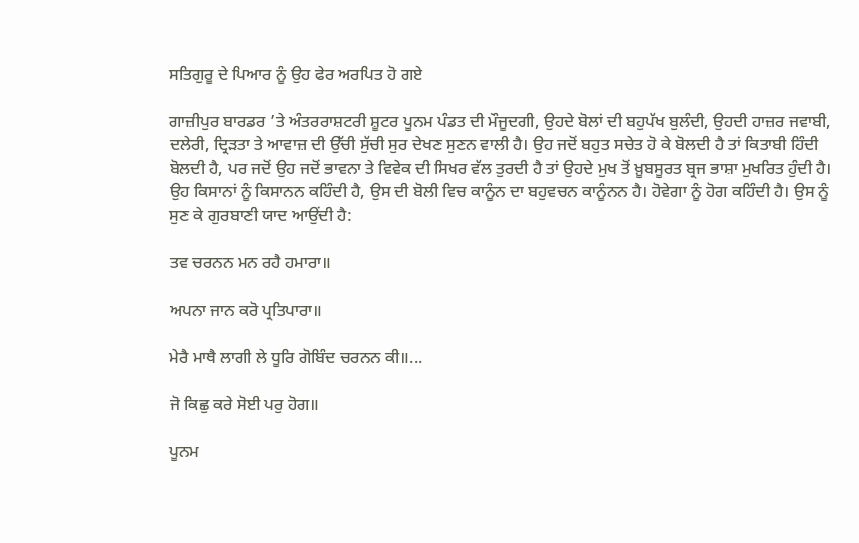ਸਤਿਗੁਰੂ ਦੇ ਪਿਆਰ ਨੂੰ ਉਹ ਫੇਰ ਅਰਪਿਤ ਹੋ ਗਏ

ਗਾਜ਼ੀਪੁਰ ਬਾਰਡਰ ’ਤੇ ਅੰਤਰਰਾਸ਼ਟਰੀ ਸ਼ੂਟਰ ਪੂਨਮ ਪੰਡਤ ਦੀ ਮੌਜੂਦਗੀ, ਉਹਦੇ ਬੋਲਾਂ ਦੀ ਬਹੁਪੱਖ ਬੁਲੰਦੀ, ਉਹਦੀ ਹਾਜ਼ਰ ਜਵਾਬੀ, ਦਲੇਰੀ, ਦ੍ਰਿੜਤਾ ਤੇ ਆਵਾਜ਼ ਦੀ ਉੱਚੀ ਸੁੱਚੀ ਸੁਰ ਦੇਖਣ ਸੁਣਨ ਵਾਲੀ ਹੈ। ਉਹ ਜਦੋਂ ਬਹੁਤ ਸਚੇਤ ਹੋ ਕੇ ਬੋਲਦੀ ਹੈ ਤਾਂ ਕਿਤਾਬੀ ਹਿੰਦੀ ਬੋਲਦੀ ਹੈ, ਪਰ ਜਦੋਂ ਉਹ ਜਦੋਂ ਭਾਵਨਾ ਤੇ ਵਿਵੇਕ ਦੀ ਸਿਖਰ ਵੱਲ ਤੁਰਦੀ ਹੈ ਤਾਂ ਉਹਦੇ ਮੁਖ ਤੋਂ ਖ਼ੂਬਸੂਰਤ ਬ੍ਰਜ ਭਾਸ਼ਾ ਮੁਖਰਿਤ ਹੁੰਦੀ ਹੈ। ਉਹ ਕਿਸਾਨਾਂ ਨੂੰ ਕਿਸਾਨਨ ਕਹਿੰਦੀ ਹੈ, ਉਸ ਦੀ ਬੋਲੀ ਵਿਚ ਕਾਨੂੰਨ ਦਾ ਬਹੁਵਚਨ ਕਾਨੂੰਨਨ ਹੈ। ਹੋਵੇਗਾ ਨੂੰ ਹੋਗ ਕਹਿੰਦੀ ਹੈ। ਉਸ ਨੂੰ ਸੁਣ ਕੇ ਗੁਰਬਾਣੀ ਯਾਦ ਆਉਂਦੀ ਹੈ:

ਤਵ ਚਰਨਨ ਮਨ ਰਹੈ ਹਮਾਰਾ॥

ਅਪਨਾ ਜਾਨ ਕਰੋ ਪ੍ਰਤਿਪਾਰਾ॥

ਮੇਰੈ ਮਾਥੈ ਲਾਗੀ ਲੇ ਧੂਰਿ ਗੋਬਿੰਦ ਚਰਨਨ ਕੀ॥...

ਜੋ ਕਿਛੁ ਕਰੇ ਸੋਈ ਪਰੁ ਹੋਗ॥

ਪੂਨਮ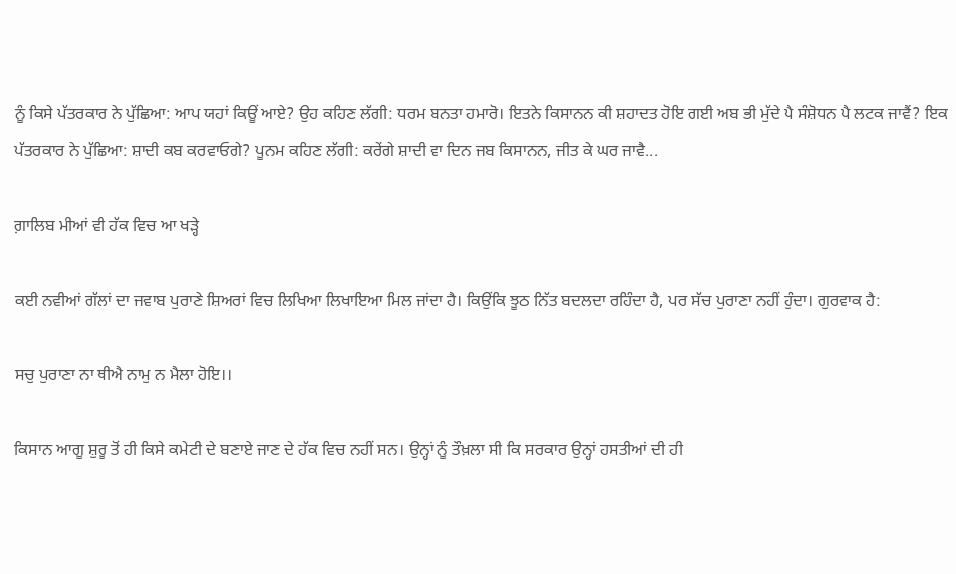ਨੂੰ ਕਿਸੇ ਪੱਤਰਕਾਰ ਨੇ ਪੁੱਛਿਆ: ਆਪ ਯਹਾਂ ਕਿਊਂ ਆਏ? ਉਹ ਕਹਿਣ ਲੱਗੀ: ਧਰਮ ਬਨਤਾ ਹਮਾਰੋ। ਇਤਨੇ ਕਿਸਾਨਨ ਕੀ ਸ਼ਹਾਦਤ ਹੋਇ ਗਈ ਅਬ ਭੀ ਮੁੱਦੇ ਪੈ ਸੰਸ਼ੋਧਨ ਪੈ ਲਟਕ ਜਾਵੈਂ? ਇਕ ਪੱਤਰਕਾਰ ਨੇ ਪੁੱਛਿਆ: ਸ਼ਾਦੀ ਕਬ ਕਰਵਾਓਗੇ? ਪੂਨਮ ਕਹਿਣ ਲੱਗੀ: ਕਰੇਂਗੇ ਸ਼ਾਦੀ ਵਾ ਦਿਨ ਜਬ ਕਿਸਾਨਨ, ਜੀਤ ਕੇ ਘਰ ਜਾਵੈ...

ਗ਼ਾਲਿਬ ਮੀਆਂ ਵੀ ਹੱਕ ਵਿਚ ਆ ਖੜ੍ਹੇ

ਕਈ ਨਵੀਆਂ ਗੱਲਾਂ ਦਾ ਜਵਾਬ ਪੁਰਾਣੇ ਸ਼ਿਅਰਾਂ ਵਿਚ ਲਿਖਿਆ ਲਿਖਾਇਆ ਮਿਲ ਜਾਂਦਾ ਹੈ। ਕਿਉਂਕਿ ਝੂਠ ਨਿੱਤ ਬਦਲਦਾ ਰਹਿੰਦਾ ਹੈ, ਪਰ ਸੱਚ ਪੁਰਾਣਾ ਨਹੀਂ ਹੁੰਦਾ। ਗੁਰਵਾਕ ਹੈ:

ਸਚੁ ਪੁਰਾਣਾ ਨਾ ਥੀਐ ਨਾਮੁ ਨ ਮੈਲਾ ਹੋਇ।।

ਕਿਸਾਨ ਆਗੂ ਸ਼ੁਰੂ ਤੋਂ ਹੀ ਕਿਸੇ ਕਮੇਟੀ ਦੇ ਬਣਾਏ ਜਾਣ ਦੇ ਹੱਕ ਵਿਚ ਨਹੀਂ ਸਨ। ਉਨ੍ਹਾਂ ਨੂੰ ਤੌਖ਼ਲਾ ਸੀ ਕਿ ਸਰਕਾਰ ਉਨ੍ਹਾਂ ਹਸਤੀਆਂ ਦੀ ਹੀ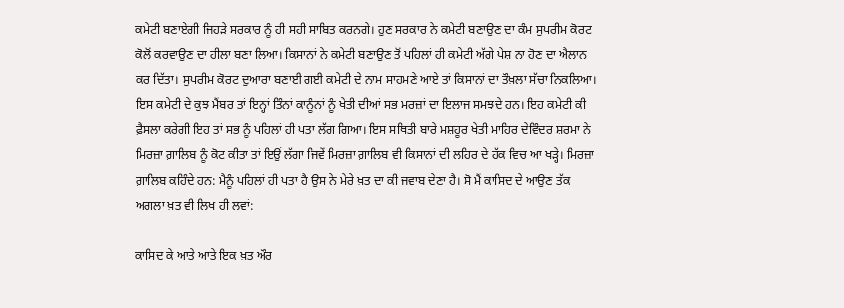ਕਮੇਟੀ ਬਣਾਏਗੀ ਜਿਹੜੇ ਸਰਕਾਰ ਨੂੰ ਹੀ ਸਹੀ ਸਾਬਿਤ ਕਰਨਗੇ। ਹੁਣ ਸਰਕਾਰ ਨੇ ਕਮੇਟੀ ਬਣਾਉਣ ਦਾ ਕੰਮ ਸੁਪਰੀਮ ਕੋਰਟ ਕੋਲੋਂ ਕਰਵਾਉਣ ਦਾ ਹੀਲਾ ਬਣਾ ਲਿਆ। ਕਿਸਾਨਾਂ ਨੇ ਕਮੇਟੀ ਬਣਾਉਣ ਤੋਂ ਪਹਿਲਾਂ ਹੀ ਕਮੇਟੀ ਅੱਗੇ ਪੇਸ਼ ਨਾ ਹੋਣ ਦਾ ਐਲਾਨ ਕਰ ਦਿੱਤਾ। ਸੁਪਰੀਮ ਕੋਰਟ ਦੁਆਰਾ ਬਣਾਈ ਗਈ ਕਮੇਟੀ ਦੇ ਨਾਮ ਸਾਹਮਣੇ ਆਏ ਤਾਂ ਕਿਸਾਨਾਂ ਦਾ ਤੌਖ਼ਲਾ ਸੱਚਾ ਨਿਕਲਿਆ। ਇਸ ਕਮੇਟੀ ਦੇ ਕੁਝ ਮੈਂਬਰ ਤਾਂ ਇਨ੍ਹਾਂ ਤਿੰਨਾਂ ਕਾਨੂੰਨਾਂ ਨੂੰ ਖੇਤੀ ਦੀਆਂ ਸਭ ਮਰਜ਼ਾਂ ਦਾ ਇਲਾਜ ਸਮਝਦੇ ਹਨ। ਇਹ ਕਮੇਟੀ ਕੀ ਫ਼ੈਸਲਾ ਕਰੇਗੀ ਇਹ ਤਾਂ ਸਭ ਨੂੰ ਪਹਿਲਾਂ ਹੀ ਪਤਾ ਲੱਗ ਗਿਆ। ਇਸ ਸਥਿਤੀ ਬਾਰੇ ਮਸ਼ਹੂਰ ਖੇਤੀ ਮਾਹਿਰ ਦੇਵਿੰਦਰ ਸ਼ਰਮਾ ਨੇ ਮਿਰਜ਼ਾ ਗ਼ਾਲਿਬ ਨੂੰ ਕੋਟ ਕੀਤਾ ਤਾਂ ਇਉਂ ਲੱਗਾ ਜਿਵੇਂ ਮਿਰਜ਼ਾ ਗ਼ਾਲਿਬ ਵੀ ਕਿਸਾਨਾਂ ਦੀ ਲਹਿਰ ਦੇ ਹੱਕ ਵਿਚ ਆ ਖੜ੍ਹੇ। ਮਿਰਜ਼ਾ ਗ਼ਾਲਿਬ ਕਹਿੰਦੇ ਹਨ: ਮੈਨੂੰ ਪਹਿਲਾਂ ਹੀ ਪਤਾ ਹੈ ਉਸ ਨੇ ਮੇਰੇ ਖ਼ਤ ਦਾ ਕੀ ਜਵਾਬ ਦੇਣਾ ਹੈ। ਸੋ ਮੈਂ ਕਾਸਿਦ ਦੇ ਆਉਣ ਤੱਕ ਅਗਲਾ ਖ਼ਤ ਵੀ ਲਿਖ ਹੀ ਲਵਾਂ:

ਕਾਸਿਦ ਕੇ ਆਤੇ ਆਤੇ ਇਕ ਖ਼ਤ ਔਰ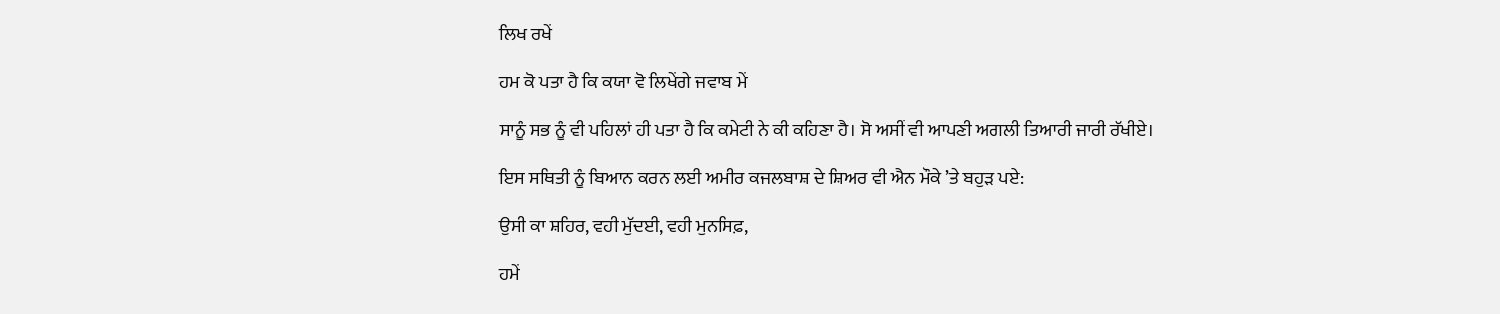ਲਿਖ ਰਖੇਂ

ਹਮ ਕੋ ਪਤਾ ਹੈ ਕਿ ਕਯਾ ਵੋ ਲਿਖੇਂਗੇ ਜਵਾਬ ਮੇਂ

ਸਾਨੂੰ ਸਭ ਨੂੰ ਵੀ ਪਹਿਲਾਂ ਹੀ ਪਤਾ ਹੈ ਕਿ ਕਮੇਟੀ ਨੇ ਕੀ ਕਹਿਣਾ ਹੈ। ਸੋ ਅਸੀਂ ਵੀ ਆਪਣੀ ਅਗਲੀ ਤਿਆਰੀ ਜਾਰੀ ਰੱਖੀਏ।

ਇਸ ਸਥਿਤੀ ਨੂੰ ਬਿਆਨ ਕਰਨ ਲਈ ਅਮੀਰ ਕਜਲਬਾਸ਼ ਦੇ ਸ਼ਿਅਰ ਵੀ ਐਨ ਮੌਕੇ ’ਤੇ ਬਹੁੜ ਪਏ:

ਉਸੀ ਕਾ ਸ਼ਹਿਰ, ਵਹੀ ਮੁੱਦਈ, ਵਹੀ ਮੁਨਸਿਫ਼,

ਹਮੇਂ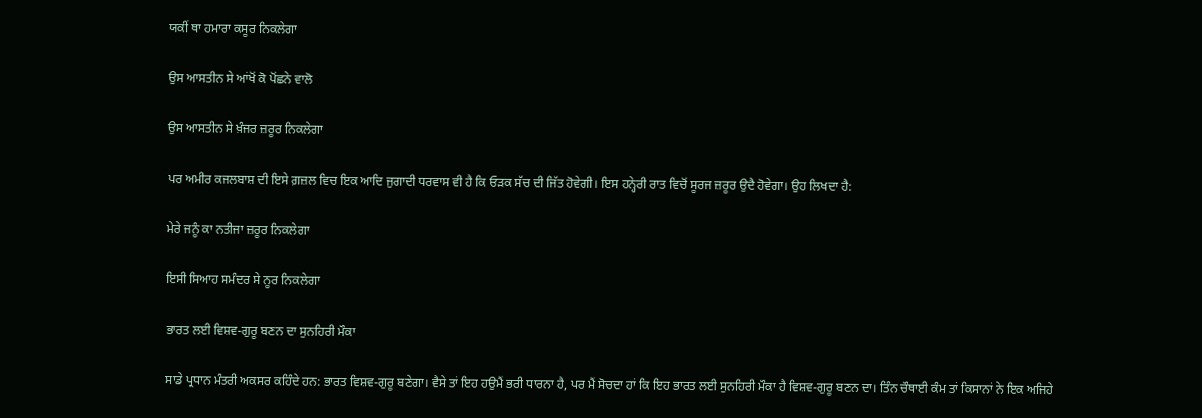ਯਕੀਂ ਥਾ ਹਮਾਰਾ ਕਸੂਰ ਨਿਕਲੇਗਾ

ਉਸ ਆਸਤੀਨ ਸੇ ਆਂਖੋਂ ਕੋ ਪੋਂਛਨੇ ਵਾਲੋ

ਉਸ ਆਸਤੀਨ ਸੇ ਖ਼ੰਜਰ ਜ਼ਰੂਰ ਨਿਕਲੇਗਾ

ਪਰ ਅਮੀਰ ਕਜਲਬਾਸ਼ ਦੀ ਇਸੇ ਗ਼ਜ਼ਲ ਵਿਚ ਇਕ ਆਦਿ ਜੁਗਾਦੀ ਧਰਵਾਸ ਵੀ ਹੈ ਕਿ ਓੜਕ ਸੱਚ ਦੀ ਜਿੱਤ ਹੋਵੇਗੀ। ਇਸ ਹਨ੍ਹੇਰੀ ਰਾਤ ਵਿਚੋਂ ਸੂਰਜ ਜ਼ਰੂਰ ਉਦੈ ਹੋਵੇਗਾ। ਉਹ ਲਿਖਦਾ ਹੈ:

ਮੇਰੇ ਜਨੂੰ ਕਾ ਨਤੀਜਾ ਜ਼ਰੂਰ ਨਿਕਲੇਗਾ

ਇਸੀ ਸਿਆਹ ਸਮੰਦਰ ਸੇ ਨੂਰ ਨਿਕਲੇਗਾ

ਭਾਰਤ ਲਈ ਵਿਸ਼ਵ-ਗੁਰੂ ਬਣਨ ਦਾ ਸੁਨਹਿਰੀ ਮੌਕਾ

ਸਾਡੇ ਪ੍ਰਧਾਨ ਮੰਤਰੀ ਅਕਸਰ ਕਹਿੰਦੇ ਹਨ: ਭਾਰਤ ਵਿਸ਼ਵ-ਗੁਰੂ ਬਣੇਗਾ। ਵੈਸੇ ਤਾਂ ਇਹ ਹਉਮੈਂ ਭਰੀ ਧਾਰਨਾ ਹੈ, ਪਰ ਮੈਂ ਸੋਚਦਾ ਹਾਂ ਕਿ ਇਹ ਭਾਰਤ ਲਈ ਸੁਨਹਿਰੀ ਮੌਕਾ ਹੈ ਵਿਸ਼ਵ-ਗੁਰੂ ਬਣਨ ਦਾ। ਤਿੰਨ ਚੌਥਾਈ ਕੰਮ ਤਾਂ ਕਿਸਾਨਾਂ ਨੇ ਇਕ ਅਜਿਹੇ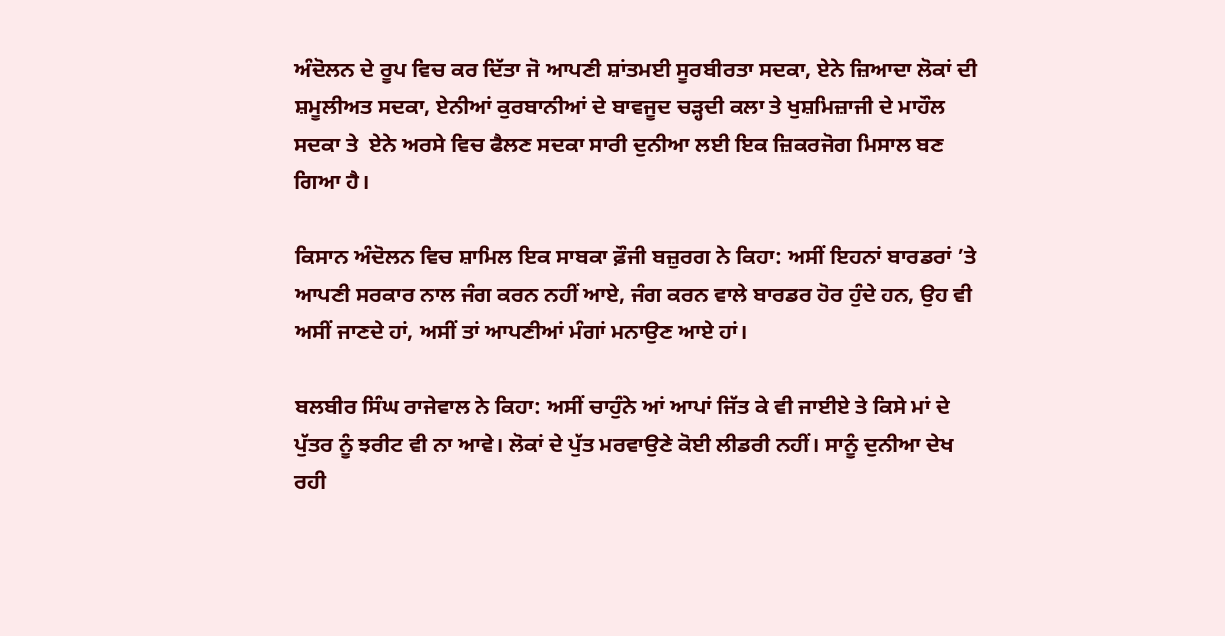ਅੰਦੋਲਨ ਦੇ ਰੂਪ ਵਿਚ ਕਰ ਦਿੱਤਾ ਜੋ ਆਪਣੀ ਸ਼ਾਂਤਮਈ ਸੂਰਬੀਰਤਾ ਸਦਕਾ, ਏਨੇ ਜ਼ਿਆਦਾ ਲੋਕਾਂ ਦੀ ਸ਼ਮੂਲੀਅਤ ਸਦਕਾ, ਏਨੀਆਂ ਕੁਰਬਾਨੀਆਂ ਦੇ ਬਾਵਜੂਦ ਚੜ੍ਹਦੀ ਕਲਾ ਤੇ ਖੁਸ਼ਮਿਜ਼ਾਜੀ ਦੇ ਮਾਹੌਲ ਸਦਕਾ ਤੇ  ਏਨੇ ਅਰਸੇ ਵਿਚ ਫੈਲਣ ਸਦਕਾ ਸਾਰੀ ਦੁਨੀਆ ਲਈ ਇਕ ਜ਼ਿਕਰਜੋਗ ਮਿਸਾਲ ਬਣ ਗਿਆ ਹੈ।

ਕਿਸਾਨ ਅੰਦੋਲਨ ਵਿਚ ਸ਼ਾਮਿਲ ਇਕ ਸਾਬਕਾ ਫ਼ੌਜੀ ਬਜ਼ੁਰਗ ਨੇ ਕਿਹਾ: ਅਸੀਂ ਇਹਨਾਂ ਬਾਰਡਰਾਂ ’ਤੇ ਆਪਣੀ ਸਰਕਾਰ ਨਾਲ ਜੰਗ ਕਰਨ ਨਹੀਂ ਆਏ, ਜੰਗ ਕਰਨ ਵਾਲੇ ਬਾਰਡਰ ਹੋਰ ਹੁੰਦੇ ਹਨ, ਉਹ ਵੀ ਅਸੀਂ ਜਾਣਦੇ ਹਾਂ, ਅਸੀਂ ਤਾਂ ਆਪਣੀਆਂ ਮੰਗਾਂ ਮਨਾਉਣ ਆਏ ਹਾਂ।

ਬਲਬੀਰ ਸਿੰਘ ਰਾਜੇਵਾਲ ਨੇ ਕਿਹਾ: ਅਸੀਂ ਚਾਹੁੰਨੇ ਆਂ ਆਪਾਂ ਜਿੱਤ ਕੇ ਵੀ ਜਾਈਏ ਤੇ ਕਿਸੇ ਮਾਂ ਦੇ ਪੁੱਤਰ ਨੂੰ ਝਰੀਟ ਵੀ ਨਾ ਆਵੇ। ਲੋਕਾਂ ਦੇ ਪੁੱਤ ਮਰਵਾਉਣੇ ਕੋਈ ਲੀਡਰੀ ਨਹੀਂ। ਸਾਨੂੰ ਦੁਨੀਆ ਦੇਖ ਰਹੀ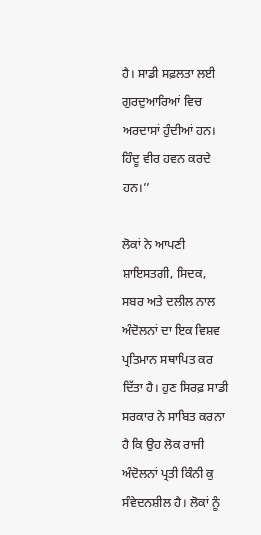ਹੈ। ਸਾਡੀ ਸਫ਼ਲਤਾ ਲਈ ਗੁਰਦੁਆਰਿਆਂ ਵਿਚ ਅਰਦਾਸਾਂ ਹੁੰਦੀਆਂ ਹਨ। ਹਿੰਦੂ ਵੀਰ ਹਵਨ ਕਰਦੇ ਹਨ।’’

ਲੋਕਾਂ ਨੇ ਆਪਣੀ ਸ਼ਾਇਸਤਗੀ, ਸਿਦਕ, ਸਬਰ ਅਤੇ ਦਲੀਲ ਨਾਲ ਅੰਦੋਲਨਾਂ ਦਾ ਇਕ ਵਿਸ਼ਵ ਪ੍ਰਤਿਮਾਨ ਸਥਾਪਿਤ ਕਰ ਦਿੱਤਾ ਹੈ। ਹੁਣ ਸਿਰਫ਼ ਸਾਡੀ ਸਰਕਾਰ ਨੇ ਸਾਬਿਤ ਕਰਨਾ ਹੈ ਕਿ ਉਹ ਲੋਕ ਰਾਜੀ ਅੰਦੋਲਨਾਂ ਪ੍ਰਤੀ ਕਿੰਨੀ ਕੁ ਸੰਵੇਦਨਸ਼ੀਲ ਹੈ। ਲੋਕਾਂ ਨੂੰ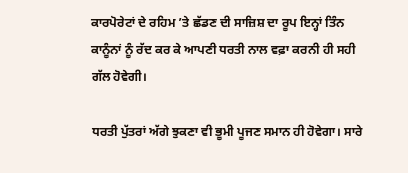ਕਾਰਪੋਰੇਟਾਂ ਦੇ ਰਹਿਮ ’ਤੇ ਛੱਡਣ ਦੀ ਸਾਜ਼ਿਸ਼ ਦਾ ਰੂਪ ਇਨ੍ਹਾਂ ਤਿੰਨ ਕਾਨੂੰਨਾਂ ਨੂੰ ਰੱਦ ਕਰ ਕੇ ਆਪਣੀ ਧਰਤੀ ਨਾਲ ਵਫ਼ਾ ਕਰਨੀ ਹੀ ਸਹੀ ਗੱਲ ਹੋਵੇਗੀ।

ਧਰਤੀ ਪੁੱਤਰਾਂ ਅੱਗੇ ਝੁਕਣਾ ਵੀ ਭੂਮੀ ਪੂਜਣ ਸਮਾਨ ਹੀ ਹੋਵੇਗਾ। ਸਾਰੇ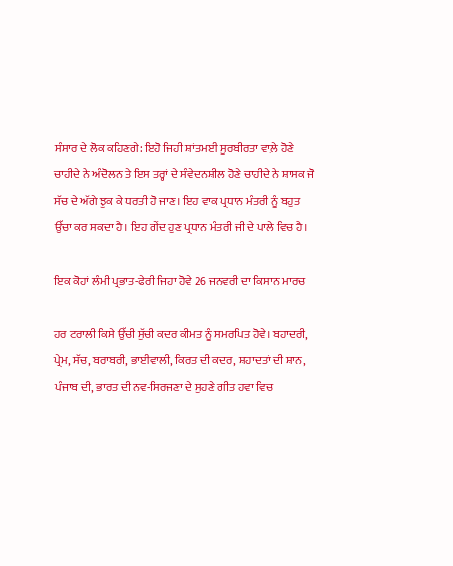ਸੰਸਾਰ ਦੇ ਲੋਕ ਕਹਿਣਗੇ: ਇਹੋ ਜਿਹੀ ਸ਼ਾਂਤਮਈ ਸੂਰਬੀਰਤਾ ਵਾਲ਼ੇ ਹੋਣੇ ਚਾਹੀਦੇ ਨੇ ਅੰਦੋਲਨ ਤੇ ਇਸ ਤਰ੍ਹਾਂ ਦੇ ਸੰਵੇਦਨਸ਼ੀਲ ਹੋਣੇ ਚਾਹੀਦੇ ਨੇ ਸ਼ਾਸਕ ਜੋ ਸੱਚ ਦੇ ਅੱਗੇ ਝੁਕ ਕੇ ਧਰਤੀ ਹੋ ਜਾਣ। ਇਹ ਵਾਕ ਪ੍ਰਧਾਨ ਮੰਤਰੀ ਨੂੰ ਬਹੁਤ ਉੱਚਾ ਕਰ ਸਕਦਾ ਹੈ। ਇਹ ਗੇਂਦ ਹੁਣ ਪ੍ਰਧਾਨ ਮੰਤਰੀ ਜੀ ਦੇ ਪਾਲੇ ਵਿਚ ਹੈ।

ਇਕ ਕੋਹਾਂ ਲੰਮੀ ਪ੍ਰਭਾਤ-ਫੇਰੀ ਜਿਹਾ ਹੋਵੇ 26 ਜਨਵਰੀ ਦਾ ਕਿਸਾਨ ਮਾਰਚ

ਹਰ ਟਰਾਲੀ ਕਿਸੇ ਉੱਚੀ ਸੁੱਚੀ ਕਦਰ ਕੀਮਤ ਨੂੰ ਸਮਰਪਿਤ ਹੋਵੇ। ਬਹਾਦਰੀ, ਪ੍ਰੇਮ, ਸੱਚ, ਬਰਾਬਰੀ, ਭਾਈਵਾਲੀ, ਕਿਰਤ ਦੀ ਕਦਰ, ਸ਼ਹਾਦਤਾਂ ਦੀ ਸ਼ਾਨ, ਪੰਜਾਬ ਦੀ, ਭਾਰਤ ਦੀ ਨਵ-ਸਿਰਜਣਾ ਦੇ ਸੁਹਣੇ ਗੀਤ ਹਵਾ ਵਿਚ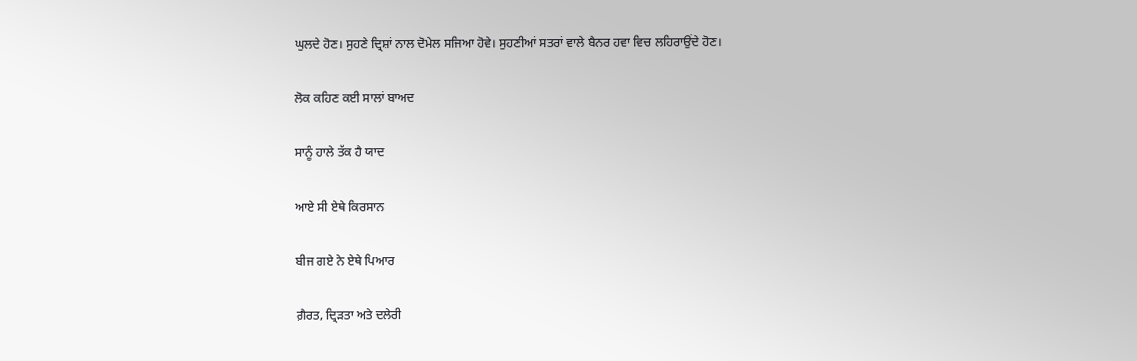ਘੁਲਦੇ ਹੋਣ। ਸੁਹਣੇ ਦ੍ਰਿਸ਼ਾਂ ਨਾਲ ਦੋਮੇਲ ਸਜਿਆ ਹੋਵੇ। ਸੁਹਣੀਆਂ ਸਤਰਾਂ ਵਾਲੇ ਬੈਨਰ ਹਵਾ ਵਿਚ ਲਹਿਰਾਉਂਦੇ ਹੋਣ।

ਲੋਕ ਕਹਿਣ ਕਈ ਸਾਲਾਂ ਬਾਅਦ

ਸਾਨੂੰ ਹਾਲੇ ਤੱਕ ਹੈ ਯਾਦ

ਆਏ ਸੀ ਏਥੇ ਕਿਰਸਾਨ

ਬੀਜ ਗਏ ਨੇ ਏਥੇ ਪਿਆਰ

ਗ਼ੈਰਤ, ਦ੍ਰਿੜਤਾ ਅਤੇ ਦਲੇਰੀ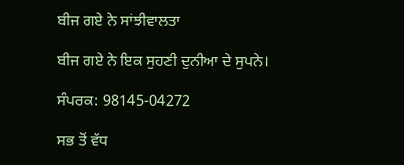ਬੀਜ ਗਏ ਨੇ ਸਾਂਝੀਵਾਲਤਾ

ਬੀਜ ਗਏ ਨੇ ਇਕ ਸੁਹਣੀ ਦੁਨੀਆ ਦੇ ਸੁਪਨੇ।

ਸੰਪਰਕ: 98145-04272

ਸਭ ਤੋਂ ਵੱਧ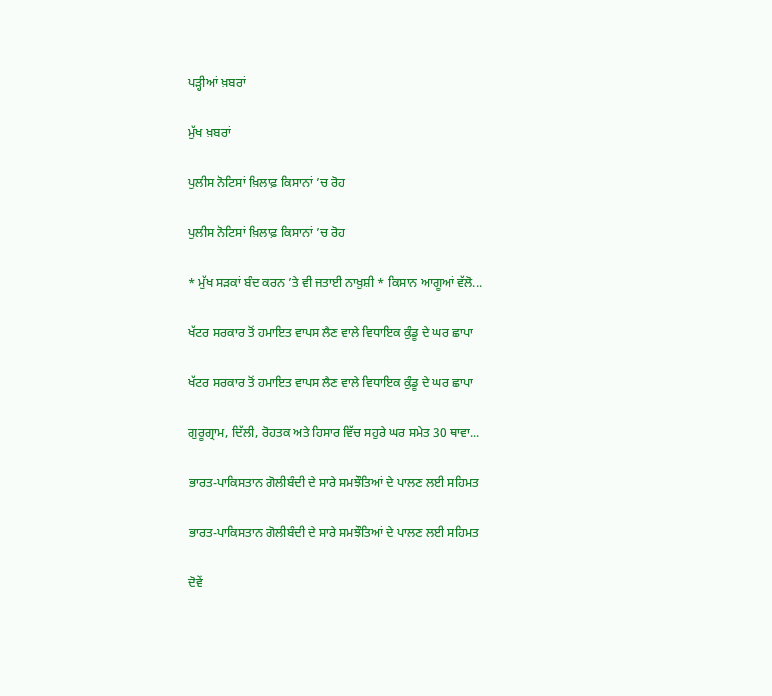ਪੜ੍ਹੀਆਂ ਖ਼ਬਰਾਂ

ਮੁੱਖ ਖ਼ਬਰਾਂ

ਪੁਲੀਸ ਨੋਟਿਸਾਂ ਖ਼ਿਲਾਫ਼ ਕਿਸਾਨਾਂ ’ਚ ਰੋਹ

ਪੁਲੀਸ ਨੋਟਿਸਾਂ ਖ਼ਿਲਾਫ਼ ਕਿਸਾਨਾਂ ’ਚ ਰੋਹ

* ਮੁੱਖ ਸੜਕਾਂ ਬੰਦ ਕਰਨ ’ਤੇ ਵੀ ਜਤਾਈ ਨਾਖ਼ੁਸ਼ੀ * ਕਿਸਾਨ ਆਗੂਆਂ ਵੱਲੋ...

ਖੱਟਰ ਸਰਕਾਰ ਤੋਂ ਹਮਾਇਤ ਵਾਪਸ ਲੈਣ ਵਾਲੇ ਵਿਧਾਇਕ ਕੁੰਡੂ ਦੇ ਘਰ ਛਾਪਾ

ਖੱਟਰ ਸਰਕਾਰ ਤੋਂ ਹਮਾਇਤ ਵਾਪਸ ਲੈਣ ਵਾਲੇ ਵਿਧਾਇਕ ਕੁੰਡੂ ਦੇ ਘਰ ਛਾਪਾ

ਗੁਰੂਗ੍ਰਾਮ, ਦਿੱਲੀ, ਰੋਹਤਕ ਅਤੇ ਹਿਸਾਰ ਵਿੱਚ ਸਹੁਰੇ ਘਰ ਸਮੇਤ 30 ਥਾਵਾ...

ਭਾਰਤ-ਪਾਕਿਸਤਾਨ ਗੋਲੀਬੰਦੀ ਦੇ ਸਾਰੇ ਸਮਝੌਤਿਆਂ ਦੇ ਪਾਲਣ ਲਈ ਸਹਿਮਤ

ਭਾਰਤ-ਪਾਕਿਸਤਾਨ ਗੋਲੀਬੰਦੀ ਦੇ ਸਾਰੇ ਸਮਝੌਤਿਆਂ ਦੇ ਪਾਲਣ ਲਈ ਸਹਿਮਤ

ਦੋਵੇਂ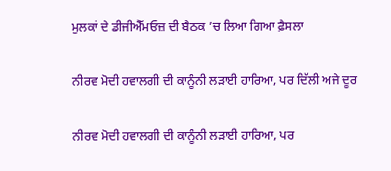ਮੁਲਕਾਂ ਦੇ ਡੀਜੀਐੱਮਓਜ਼ ਦੀ ਬੈਠਕ ’ਚ ਲਿਆ ਗਿਆ ਫ਼ੈਸਲਾ

ਨੀਰਵ ਮੋਦੀ ਹਵਾਲਗੀ ਦੀ ਕਾਨੂੰਨੀ ਲੜਾਈ ਹਾਰਿਆ, ਪਰ ਦਿੱਲੀ ਅਜੇ ਦੂਰ

ਨੀਰਵ ਮੋਦੀ ਹਵਾਲਗੀ ਦੀ ਕਾਨੂੰਨੀ ਲੜਾਈ ਹਾਰਿਆ, ਪਰ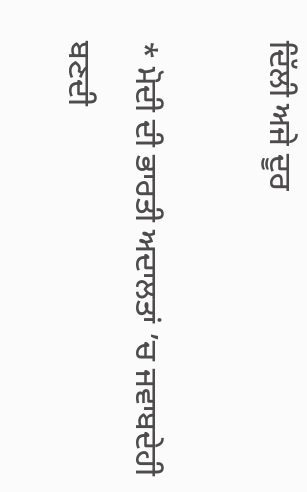ਦਿੱਲੀ ਅਜੇ ਦੂਰ

* ਮੋਦੀ ਦੀ ਭਾਰਤੀ ਅਦਾਲਤਾਂ ’ਚ ਜਵਾਬਦੇਹੀ ਬਣਦੀ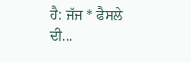ਹੈ: ਜੱਜ * ਫੈਸਲੇ ਦੀ...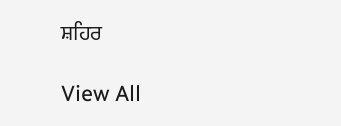ਸ਼ਹਿਰ

View All